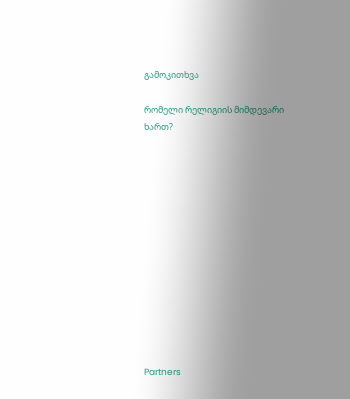გამოკითხვა

რომელი რელიგიის მიმდევარი ხართ?













Partners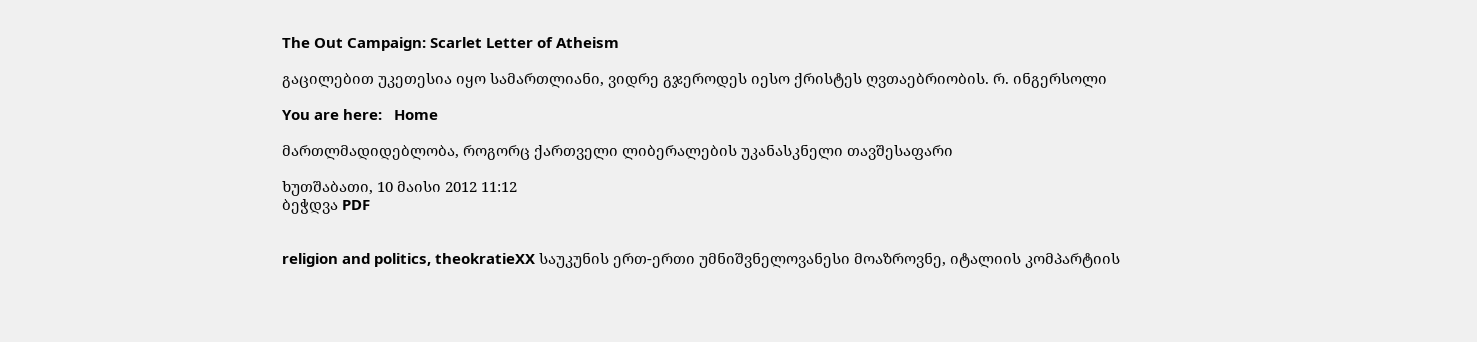The Out Campaign: Scarlet Letter of Atheism

გაცილებით უკეთესია იყო სამართლიანი, ვიდრე გჯეროდეს იესო ქრისტეს ღვთაებრიობის. რ. ინგერსოლი

You are here:   Home

მართლმადიდებლობა, როგორც ქართველი ლიბერალების უკანასკნელი თავშესაფარი

ხუთშაბათი, 10 მაისი 2012 11:12
ბეჭდვა PDF


religion and politics, theokratieXX საუკუნის ერთ-ერთი უმნიშვნელოვანესი მოაზროვნე, იტალიის კომპარტიის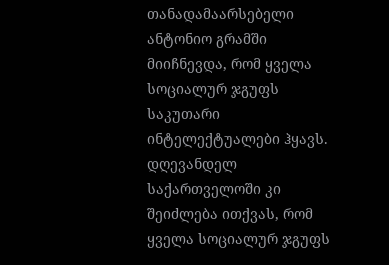თანადამაარსებელი ანტონიო გრამში მიიჩნევდა, რომ ყველა სოციალურ ჯგუფს საკუთარი ინტელექტუალები ჰყავს. დღევანდელ საქართველოში კი შეიძლება ითქვას, რომ ყველა სოციალურ ჯგუფს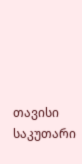თავისი საკუთარი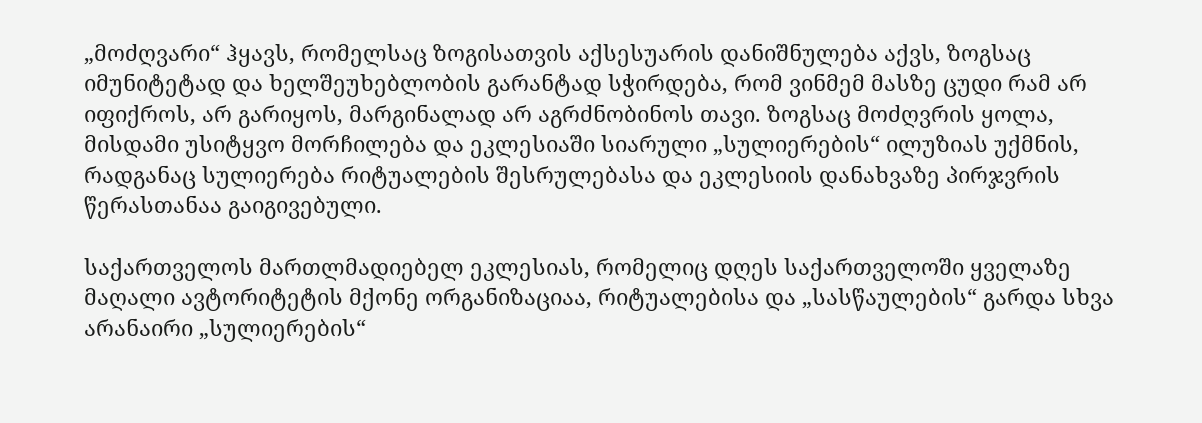„მოძღვარი“ ჰყავს, რომელსაც ზოგისათვის აქსესუარის დანიშნულება აქვს, ზოგსაც იმუნიტეტად და ხელშეუხებლობის გარანტად სჭირდება, რომ ვინმემ მასზე ცუდი რამ არ იფიქროს, არ გარიყოს, მარგინალად არ აგრძნობინოს თავი. ზოგსაც მოძღვრის ყოლა, მისდამი უსიტყვო მორჩილება და ეკლესიაში სიარული „სულიერების“ ილუზიას უქმნის, რადგანაც სულიერება რიტუალების შესრულებასა და ეკლესიის დანახვაზე პირჯვრის წერასთანაა გაიგივებული.

საქართველოს მართლმადიებელ ეკლესიას, რომელიც დღეს საქართველოში ყველაზე მაღალი ავტორიტეტის მქონე ორგანიზაციაა, რიტუალებისა და „სასწაულების“ გარდა სხვა არანაირი „სულიერების“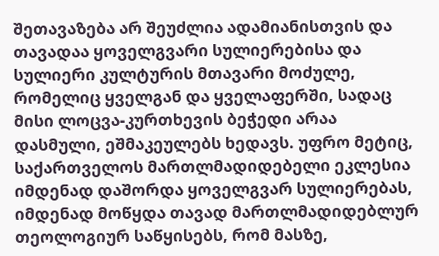შეთავაზება არ შეუძლია ადამიანისთვის და თავადაა ყოველგვარი სულიერებისა და სულიერი კულტურის მთავარი მოძულე, რომელიც ყველგან და ყველაფერში, სადაც მისი ლოცვა-კურთხევის ბეჭედი არაა დასმული, ეშმაკეულებს ხედავს. უფრო მეტიც, საქართველოს მართლმადიდებელი ეკლესია იმდენად დაშორდა ყოველგვარ სულიერებას, იმდენად მოწყდა თავად მართლმადიდებლურ თეოლოგიურ საწყისებს, რომ მასზე,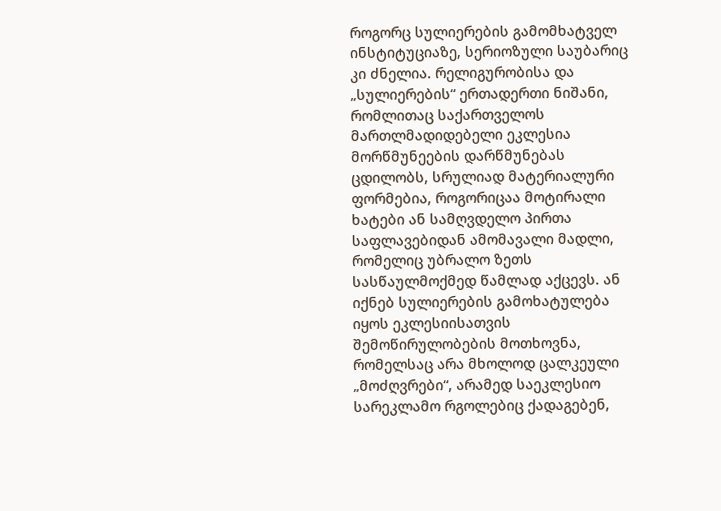როგორც სულიერების გამომხატველ ინსტიტუციაზე, სერიოზული საუბარიც კი ძნელია. რელიგურობისა და „სულიერების“ ერთადერთი ნიშანი, რომლითაც საქართველოს მართლმადიდებელი ეკლესია მორწმუნეების დარწმუნებას ცდილობს, სრულიად მატერიალური ფორმებია, როგორიცაა მოტირალი ხატები ან სამღვდელო პირთა საფლავებიდან ამომავალი მადლი, რომელიც უბრალო ზეთს სასწაულმოქმედ წამლად აქცევს. ან იქნებ სულიერების გამოხატულება იყოს ეკლესიისათვის შემოწირულობების მოთხოვნა, რომელსაც არა მხოლოდ ცალკეული „მოძღვრები“, არამედ საეკლესიო სარეკლამო რგოლებიც ქადაგებენ,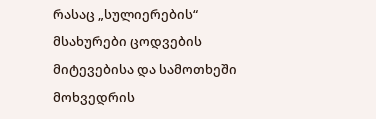რასაც „სულიერების“ მსახურები ცოდვების მიტევებისა და სამოთხეში მოხვედრის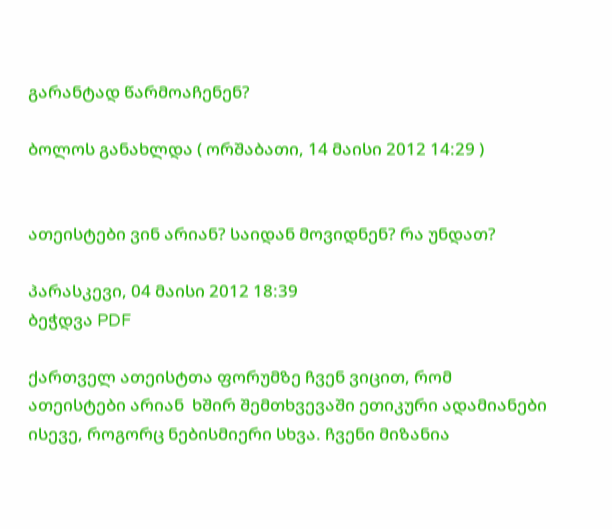გარანტად წარმოაჩენენ?

ბოლოს განახლდა ( ორშაბათი, 14 მაისი 2012 14:29 )


ათეისტები ვინ არიან? საიდან მოვიდნენ? რა უნდათ?

პარასკევი, 04 მაისი 2012 18:39
ბეჭდვა PDF

ქართველ ათეისტთა ფორუმზე ჩვენ ვიცით, რომ ათეისტები არიან  ხშირ შემთხვევაში ეთიკური ადამიანები ისევე, როგორც ნებისმიერი სხვა. ჩვენი მიზანია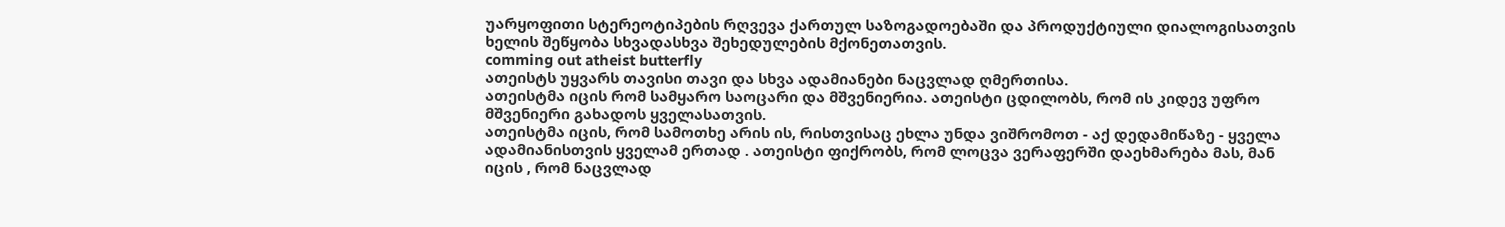უარყოფითი სტერეოტიპების რღვევა ქართულ საზოგადოებაში და პროდუქტიული დიალოგისათვის ხელის შეწყობა სხვადასხვა შეხედულების მქონეთათვის.
comming out atheist butterfly
ათეისტს უყვარს თავისი თავი და სხვა ადამიანები ნაცვლად ღმერთისა.
ათეისტმა იცის რომ სამყარო საოცარი და მშვენიერია. ათეისტი ცდილობს, რომ ის კიდევ უფრო მშვენიერი გახადოს ყველასათვის.
ათეისტმა იცის, რომ სამოთხე არის ის, რისთვისაც ეხლა უნდა ვიშრომოთ - აქ დედამიწაზე - ყველა ადამიანისთვის ყველამ ერთად . ათეისტი ფიქრობს, რომ ლოცვა ვერაფერში დაეხმარება მას, მან იცის , რომ ნაცვლად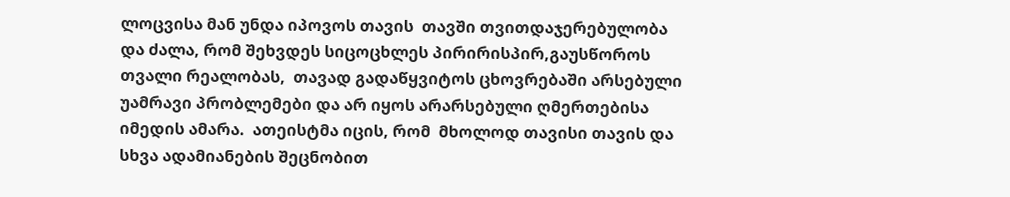ლოცვისა მან უნდა იპოვოს თავის  თავში თვითდაჯერებულობა და ძალა, რომ შეხვდეს სიცოცხლეს პირირისპირ,გაუსწოროს თვალი რეალობას,  თავად გადაწყვიტოს ცხოვრებაში არსებული უამრავი პრობლემები და არ იყოს არარსებული ღმერთებისა  იმედის ამარა.  ათეისტმა იცის, რომ  მხოლოდ თავისი თავის და სხვა ადამიანების შეცნობით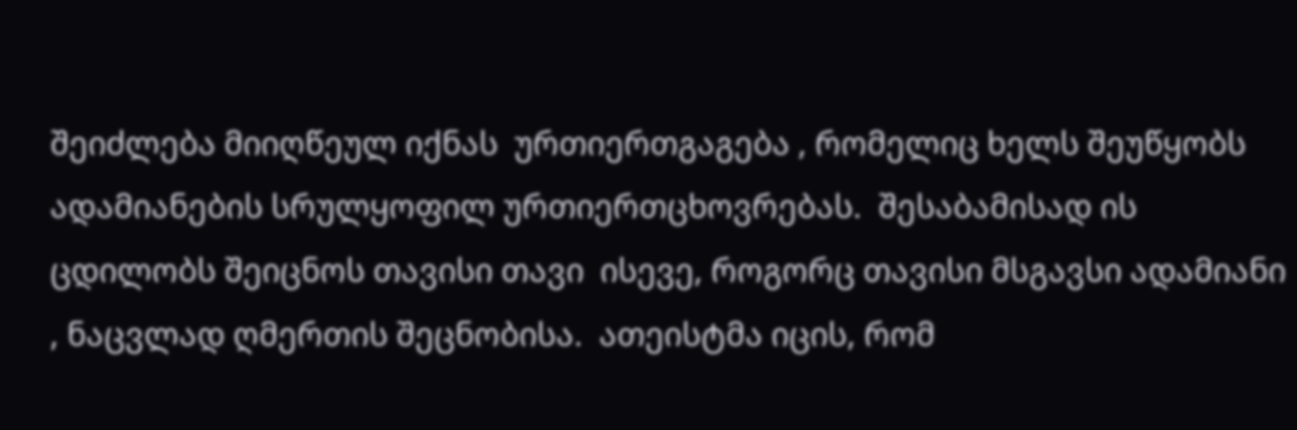შეიძლება მიიღწეულ იქნას  ურთიერთგაგება , რომელიც ხელს შეუწყობს ადამიანების სრულყოფილ ურთიერთცხოვრებას.  შესაბამისად ის ცდილობს შეიცნოს თავისი თავი  ისევე, როგორც თავისი მსგავსი ადამიანი , ნაცვლად ღმერთის შეცნობისა.  ათეისტმა იცის, რომ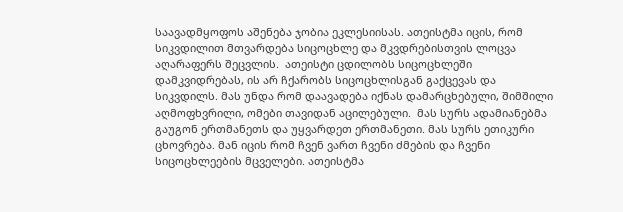საავადმყოფოს აშენება ჯობია ეკლესიისას. ათეისტმა იცის, რომ სიკვდილით მთვარდება სიცოცხლე და მკვდრებისთვის ლოცვა აღარაფერს შეცვლის.  ათეისტი ცდილობს სიცოცხლეში დამკვიდრებას, ის არ ჩქარობს სიცოცხლისგან გაქცევას და  სიკვდილს. მას უნდა რომ დაავადება იქნას დამარცხებული, შიმშილი აღმოფხვრილი, ომები თავიდან აცილებული.  მას სურს ადამიანებმა გაუგონ ერთმანეთს და უყვარდეთ ერთმანეთი. მას სურს ეთიკური ცხოვრება. მან იცის რომ ჩვენ ვართ ჩვენი ძმების და ჩვენი სიცოცხლეების მცველები. ათეისტმა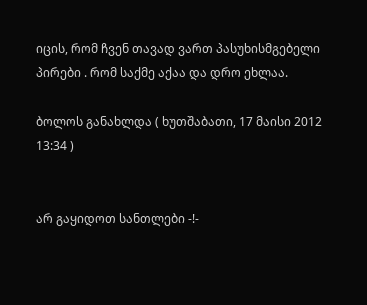იცის, რომ ჩვენ თავად ვართ პასუხისმგებელი პირები . რომ საქმე აქაა და დრო ეხლაა.

ბოლოს განახლდა ( ხუთშაბათი, 17 მაისი 2012 13:34 )


არ გაყიდოთ სანთლები -!-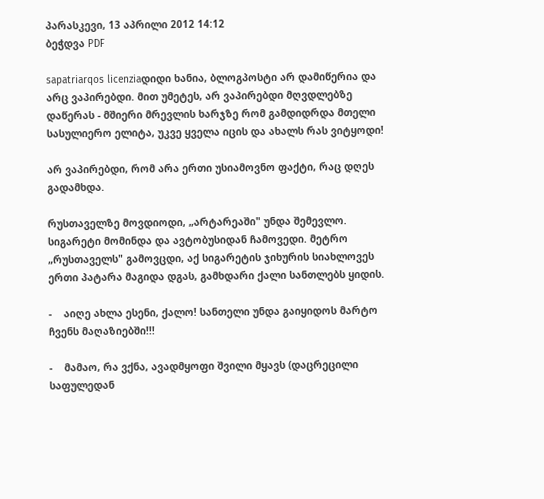პარასკევი, 13 აპრილი 2012 14:12
ბეჭდვა PDF

sapatriarqos licenziaდიდი ხანია, ბლოგპოსტი არ დამიწერია და არც ვაპირებდი. მით უმეტეს, არ ვაპირებდი მღვდლებზე დაწერას - მშიერი მრევლის ხარჯზე რომ გამდიდრდა მთელი სასულიერო ელიტა, უკვე ყველა იცის და ახალს რას ვიტყოდი!

არ ვაპირებდი, რომ არა ერთი უსიამოვნო ფაქტი, რაც დღეს გადამხდა.

რუსთაველზე მოვდიოდი, „არტარეაში" უნდა შემევლო. სიგარეტი მომინდა და ავტობუსიდან ჩამოვედი. მეტრო „რუსთაველს" გამოვცდი, აქ სიგარეტის ჯიხურის სიახლოვეს ერთი პატარა მაგიდა დგას, გამხდარი ქალი სანთლებს ყიდის.

-    აიღე ახლა ესენი, ქალო! სანთელი უნდა გაიყიდოს მარტო ჩვენს მაღაზიებში!!!

-    მამაო, რა ვქნა, ავადმყოფი შვილი მყავს (დაცრეცილი საფულედან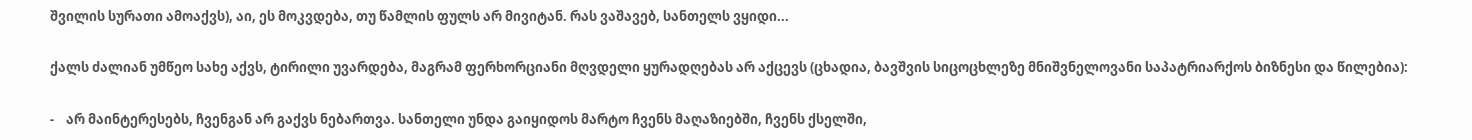შვილის სურათი ამოაქვს), აი, ეს მოკვდება, თუ წამლის ფულს არ მივიტან. რას ვაშავებ, სანთელს ვყიდი...

ქალს ძალიან უმწეო სახე აქვს, ტირილი უვარდება, მაგრამ ფერხორციანი მღვდელი ყურადღებას არ აქცევს (ცხადია, ბავშვის სიცოცხლეზე მნიშვნელოვანი საპატრიარქოს ბიზნესი და წილებია):

-    არ მაინტერესებს, ჩვენგან არ გაქვს ნებართვა. სანთელი უნდა გაიყიდოს მარტო ჩვენს მაღაზიებში, ჩვენს ქსელში,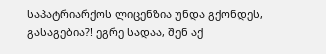საპატრიარქოს ლიცენზია უნდა გქონდეს, გასაგებია?! ეგრე სადაა, შენ აქ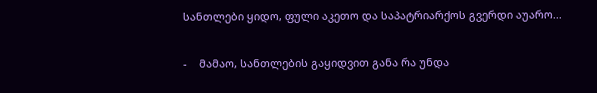სანთლები ყიდო, ფული აკეთო და საპატრიარქოს გვერდი აუარო...

-    მამაო, სანთლების გაყიდვით განა რა უნდა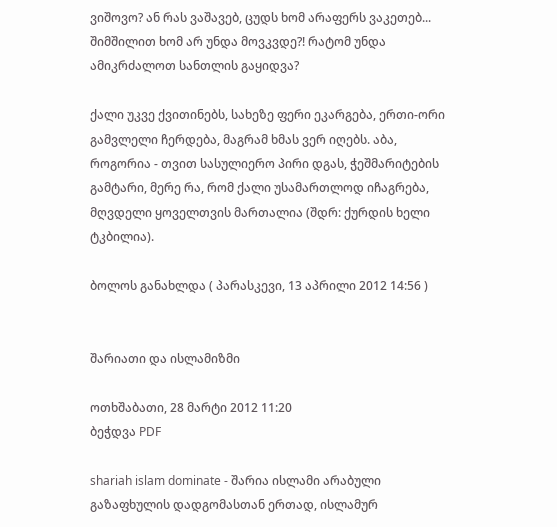ვიშოვო? ან რას ვაშავებ, ცუდს ხომ არაფერს ვაკეთებ... შიმშილით ხომ არ უნდა მოვკვდე?! რატომ უნდა ამიკრძალოთ სანთლის გაყიდვა?

ქალი უკვე ქვითინებს, სახეზე ფერი ეკარგება, ერთი-ორი გამვლელი ჩერდება, მაგრამ ხმას ვერ იღებს. აბა, როგორია - თვით სასულიერო პირი დგას, ჭეშმარიტების გამტარი, მერე რა, რომ ქალი უსამართლოდ იჩაგრება, მღვდელი ყოველთვის მართალია (შდრ: ქურდის ხელი ტკბილია).

ბოლოს განახლდა ( პარასკევი, 13 აპრილი 2012 14:56 )


შარიათი და ისლამიზმი

ოთხშაბათი, 28 მარტი 2012 11:20
ბეჭდვა PDF

shariah islam dominate - შარია ისლამი არაბული გაზაფხულის დადგომასთან ერთად, ისლამურ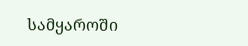სამყაროში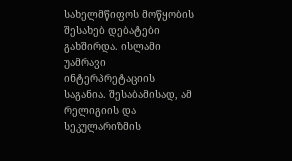სახელმწიფოს მოწყობის შესახებ დებატები გახშირდა. ისლამი უამრავი ინტერპრეტაციის საგანია. შესაბამისად, ამ რელიგიის და სეკულარიზმის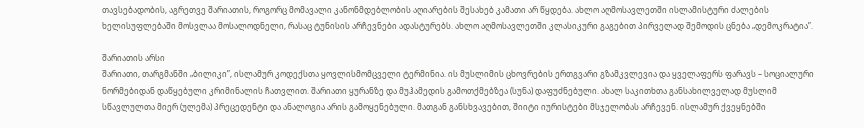თავსებადობის, აგრეთვე შარიათის, როგორც მომავალი კანონმდებლობის აღიარების შესახებ კამათი არ წყდება. ახლო აღმოსავლეთში ისლამისტური ძალების ხელისუფლებაში მოსვლაა მოსალოდნელი, რასაც ტუნისის არჩევნები ადასტურებს. ახლო აღმოსავლეთში კლასიკური გაგებით პირველად შემოდის ცნება „დემოკრატია”.

შარიათის არსი
შარიათი, თარგმანში „ბილიკი”, ისლამურ კოდექსთა ყოვლისმომცველი ტერმინია. ის მუსლიმის ცხოვრების ერთგვარი გზამკვლევია და ყველაფერს ფარავს – სოციალური ნორმებიდან დაწყებული კრიმინალის ჩათვლით. შარიათი ყურანზე და მუჰამედის გამოთქმებზეა (სუნა) დაფუძნებული. ახალ საკითხთა განსახილველად მუსლიმ სწავლულთა მიერ (ულემა) პრეცედენტი და ანალოგია არის გამოყენებული. მათგან განსხვავებით, შიიტი იურისტები მსჯელობას არჩევენ. ისლამურ ქვეყნებში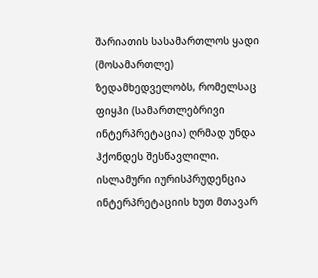შარიათის სასამართლოს ყადი (მოსამართლე) ზედამხედველობს, რომელსაც ფიყჰი (სამართლებრივი ინტერპრეტაცია) ღრმად უნდა ჰქონდეს შესწავლილი. ისლამური იურისპრუდენცია ინტერპრეტაციის ხუთ მთავარ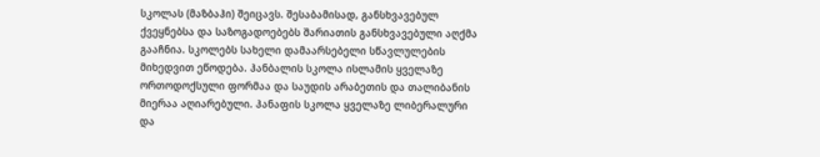სკოლას (მაზბაჰი) შეიცავს. შესაბამისად, განსხვავებულ ქვეყნებსა და საზოგადოებებს შარიათის განსხვავებული აღქმა გააჩნია. სკოლებს სახელი დამაარსებელი სწავლულების მიხედვით ეწოდება. ჰანბალის სკოლა ისლამის ყველაზე ორთოდოქსული ფორმაა და საუდის არაბეთის და თალიბანის მიერაა აღიარებული. ჰანაფის სკოლა ყველაზე ლიბერალური და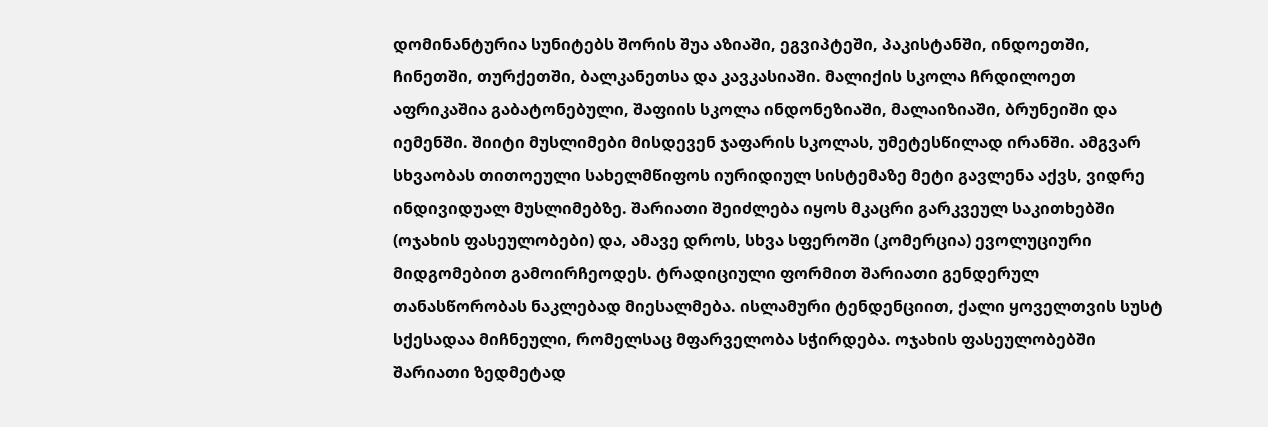დომინანტურია სუნიტებს შორის შუა აზიაში, ეგვიპტეში, პაკისტანში, ინდოეთში, ჩინეთში, თურქეთში, ბალკანეთსა და კავკასიაში. მალიქის სკოლა ჩრდილოეთ აფრიკაშია გაბატონებული, შაფიის სკოლა ინდონეზიაში, მალაიზიაში, ბრუნეიში და იემენში. შიიტი მუსლიმები მისდევენ ჯაფარის სკოლას, უმეტესწილად ირანში. ამგვარ სხვაობას თითოეული სახელმწიფოს იურიდიულ სისტემაზე მეტი გავლენა აქვს, ვიდრე ინდივიდუალ მუსლიმებზე. შარიათი შეიძლება იყოს მკაცრი გარკვეულ საკითხებში (ოჯახის ფასეულობები) და, ამავე დროს, სხვა სფეროში (კომერცია) ევოლუციური მიდგომებით გამოირჩეოდეს. ტრადიციული ფორმით შარიათი გენდერულ თანასწორობას ნაკლებად მიესალმება. ისლამური ტენდენციით, ქალი ყოველთვის სუსტ სქესადაა მიჩნეული, რომელსაც მფარველობა სჭირდება. ოჯახის ფასეულობებში შარიათი ზედმეტად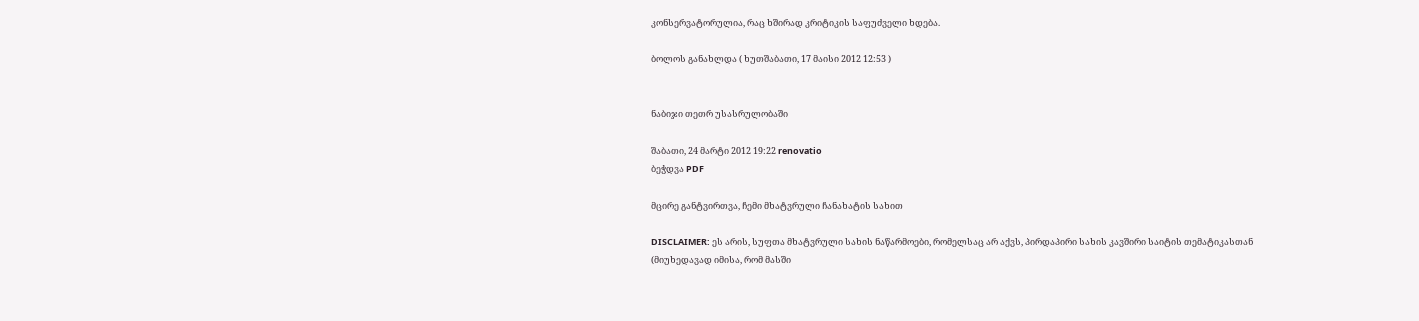კონსერვატორულია, რაც ხშირად კრიტიკის საფუძველი ხდება.

ბოლოს განახლდა ( ხუთშაბათი, 17 მაისი 2012 12:53 )


ნაბიჯი თეთრ უსასრულობაში

შაბათი, 24 მარტი 2012 19:22 renovatio
ბეჭდვა PDF

მცირე განტვირთვა, ჩემი მხატვრული ჩანახატის სახით

DISCLAIMER: ეს არის, სუფთა მხატვრული სახის ნაწარმოები, რომელსაც არ აქვს, პირდაპირი სახის კავშირი საიტის თემატიკასთან (მიუხედავად იმისა, რომ მასში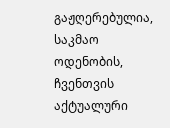გაჟღერებულია, საკმაო ოდენობის, ჩვენთვის აქტუალური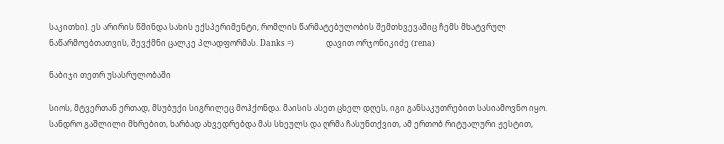საკითხი). ეს არირის წმინდა სახის ექსპერიმენტი, რომლის წარმატებულობის შემთხვევაშიც ჩემს მხატვრულ ნაწარმოებთათვის, შევქმნი ცალკე პლადფორმას. Danks =)                დავით ორჯონიკიძე (rena)

ნაბიჯი თეთრ უსასრულობაში

სიოს, მტვერთან ერთად, მსუბუქი სიგრილეც მოჰქონდა. მაისის ასეთ ცხელ დღეს, იგი განსაკუთრებით სასიამოვნო იყო. სანდრო გაშლილი მხრებით, ხარბად ახვედრებდა მას სხეულს და ღრმა ჩასუნთქვით, ამ ერთობ რიტუალური ჟესტით,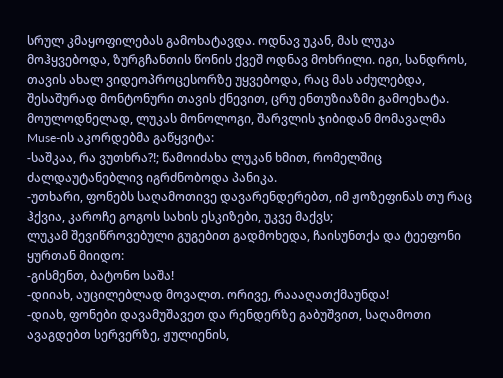სრულ კმაყოფილებას გამოხატავდა. ოდნავ უკან, მას ლუკა მოჰყვებოდა, ზურგჩანთის წონის ქვეშ ოდნავ მოხრილი. იგი, სანდროს, თავის ახალ ვიდეოპროცესორზე უყვებოდა, რაც მას აძულებდა, შესაშურად მონტონური თავის ქნევით, ცრუ ენთუზიაზმი გამოეხატა.
მოულოდნელად, ლუკას მონოლოგი, შარვლის ჯიბიდან მომავალმა Muse-ის აკორდებმა გაწყვიტა:
-საშკაა, რა ვუთხრა?!; წამოიძახა ლუკან ხმით, რომელშიც ძალდაუტანებლივ იგრძნობოდა პანიკა.
-უთხარი, ფონებს საღამოთივე დავარენდერებთ, იმ ჟოზეფინას თუ რაც ჰქვია, კაროჩე გოგოს სახის ესკიზები, უკვე მაქვს;
ლუკამ შევიწროვებული გუგებით გადმოხედა, ჩაისუნთქა და ტეეფონი ყურთან მიიდო:
-გისმენთ, ბატონო საშა!
-დიიახ, აუცილებლად მოვალთ. ორივე, რაააღათქმაუნდა!
-დიახ, ფონები დავამუშავეთ და რენდერზე გაბუშვით, საღამოთი ავაგდებთ სერვერზე, ჟულიენის,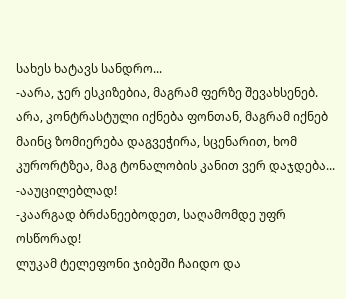სახეს ხატავს სანდრო...
-აარა, ჯერ ესკიზებია, მაგრამ ფერზე შევახსენებ. არა, კონტრასტული იქნება ფონთან, მაგრამ იქნებ მაინც ზომიერება დაგვეჭირა, სცენარით, ხომ კურორტზეა, მაგ ტონალობის კანით ვერ დაჯდება...
-ააუცილებლად!
-კაარგად ბრძანეებოდეთ, საღამომდე უფრ ოსწორად!
ლუკამ ტელეფონი ჯიბეში ჩაიდო და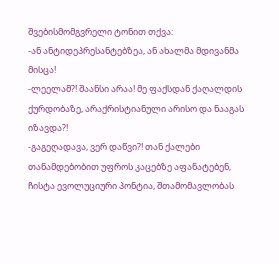შვებისმომგვრელი ტონით თქვა:
-ან ანტიდეპრესანტებზეა, ან ახალმა მდივანმა მისცა!
-ლეელამ?! შაანსი არაა! მე ფაქსდან ქაღალდის ქურდობაზე, არაქრისტიანული არისო და ნააგას იზავდა?!
-გაგეღადავა, ვერ დაწვი?! თან ქალები თანამდებობით უფროს კაცებზე აფანატებენ, ჩისტა ევოლუციური პონტია, შთამომავლობას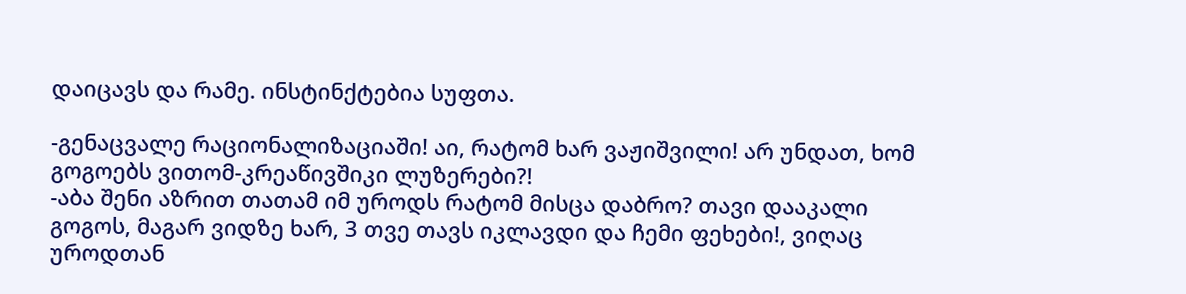დაიცავს და რამე. ინსტინქტებია სუფთა.

-გენაცვალე რაციონალიზაციაში! აი, რატომ ხარ ვაჟიშვილი! არ უნდათ, ხომ გოგოებს ვითომ-კრეაწივშიკი ლუზერები?!
-აბა შენი აზრით თათამ იმ უროდს რატომ მისცა დაბრო? თავი დააკალი გოგოს, მაგარ ვიდზე ხარ, 3 თვე თავს იკლავდი და ჩემი ფეხები!, ვიღაც უროდთან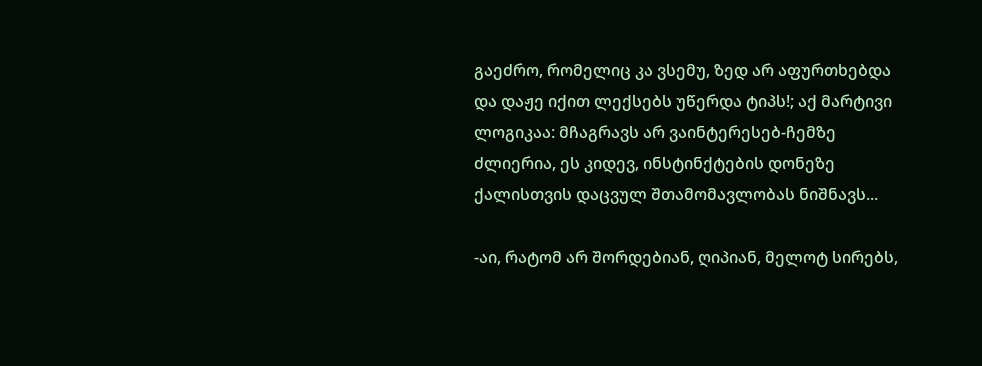გაეძრო, რომელიც კა ვსემუ, ზედ არ აფურთხებდა და დაჟე იქით ლექსებს უწერდა ტიპს!; აქ მარტივი ლოგიკაა: მჩაგრავს არ ვაინტერესებ-ჩემზე ძლიერია, ეს კიდევ, ინსტინქტების დონეზე ქალისთვის დაცვულ შთამომავლობას ნიშნავს...

-აი, რატომ არ შორდებიან, ღიპიან, მელოტ სირებს,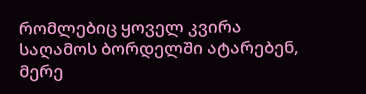რომლებიც ყოველ კვირა საღამოს ბორდელში ატარებენ, მერე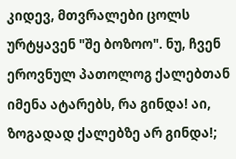კიდევ, მთვრალები ცოლს ურტყავენ "შე ბოზოო". ნუ, ჩვენ ეროვნულ პათოლოგ ქალებთან იმენა ატარებს, რა გინდა! აი, ზოგადად ქალებზე არ გინდა!;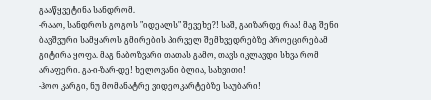გააწყვეტინა სანდრომ.
-რააო, სანდროს გოგოს "იდეალს" შევეხე?! საშ, გაიზარდე რაა! მაგ შენი ბავშვური სამყაროს გმირების პირველ შემხვედრებზე პროეცირებამ გიტირა ყოფა. მაგ ნაბოზვარი თათას გამო, თავს იკლავდი სხვა რომ არაფერი. გა-ი-ზარ-დე! ხელოვანი ბლია, სახვითი!
-ჰოო კარგი, ნუ მომანატრე ვიდეოკარტებზე საუბარი!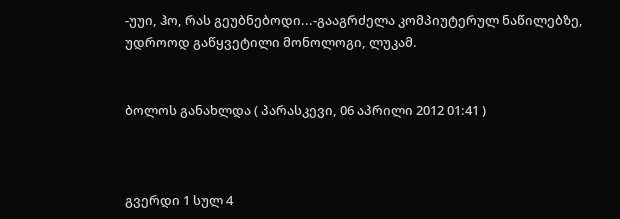-უუი, ჰო, რას გეუბნებოდი...-გააგრძელა კომპიუტერულ ნაწილებზე, უდროოდ გაწყვეტილი მონოლოგი, ლუკამ.


ბოლოს განახლდა ( პარასკევი, 06 აპრილი 2012 01:41 )



გვერდი 1 სულ 4